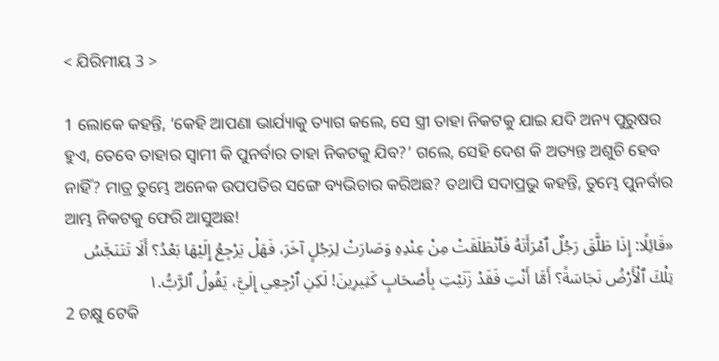< ଯିରିମୀୟ 3 >

1 ଲୋକେ କହନ୍ତି, ‘କେହି ଆପଣା ଭାର୍ଯ୍ୟାକୁ ତ୍ୟାଗ କଲେ, ସେ ସ୍ତ୍ରୀ ତାହା ନିକଟକୁ ଯାଇ ଯଦି ଅନ୍ୟ ପୁରୁଷର ହୁଏ, ତେବେ ତାହାର ସ୍ୱାମୀ କି ପୁନର୍ବାର ତାହା ନିକଟକୁ ଯିବ?’ ଗଲେ, ସେହି ଦେଶ କି ଅତ୍ୟନ୍ତ ଅଶୁଚି ହେବ ନାହିଁ? ମାତ୍ର ତୁମ୍ଭେ ଅନେକ ଉପପତିର ସଙ୍ଗେ ବ୍ୟଭିଚାର କରିଅଛ? ତଥାପି ସଦାପ୍ରଭୁ କହନ୍ତି, ତୁମ୍ଭେ ପୁନର୍ବାର ଆମ୍ଭ ନିକଟକୁ ଫେରି ଆସୁଅଛ!
«قَائِلًا: إِذَا طَلَّقَ رَجُلٌ ٱمْرَأَتَهُ فَٱنْطَلَقَتْ مِنْ عِنْدِهِ وَصَارَتْ لِرَجُلٍ آخَرَ، فَهَلْ يَرْجِعُ إِلَيْهَا بَعْدُ؟ أَلَا تَتَنَجَّسُ تِلْكَ ٱلْأَرْضُ نَجَاسَةً؟ أَمَّا أَنْتِ فَقَدْ زَنَيْتِ بِأَصْحَابٍ كَثِيرِينَ! لَكِنِ ٱرْجِعِي إِلَيَّ، يَقُولُ ٱلرَّبُّ.١
2 ଚକ୍ଷୁ ଟେକି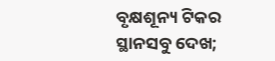ବୃକ୍ଷଶୂନ୍ୟ ଟିକର ସ୍ଥାନସବୁ ଦେଖ;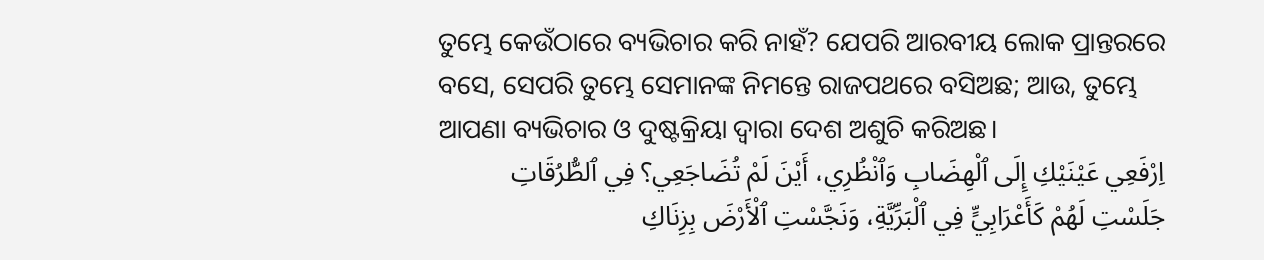ତୁମ୍ଭେ କେଉଁଠାରେ ବ୍ୟଭିଚାର କରି ନାହଁ? ଯେପରି ଆରବୀୟ ଲୋକ ପ୍ରାନ୍ତରରେ ବସେ, ସେପରି ତୁମ୍ଭେ ସେମାନଙ୍କ ନିମନ୍ତେ ରାଜପଥରେ ବସିଅଛ; ଆଉ, ତୁମ୍ଭେ ଆପଣା ବ୍ୟଭିଚାର ଓ ଦୁଷ୍ଟକ୍ରିୟା ଦ୍ୱାରା ଦେଶ ଅଶୁଚି କରିଅଛ।
اِرْفَعِي عَيْنَيْكِ إِلَى ٱلْهِضَابِ وَٱنْظُرِي، أَيْنَ لَمْ تُضَاجَعِي؟ فِي ٱلطُّرُقَاتِ جَلَسْتِ لَهُمْ كَأَعْرَابِيٍّ فِي ٱلْبَرِّيَّةِ، وَنَجَّسْتِ ٱلْأَرْضَ بِزِنَاكِ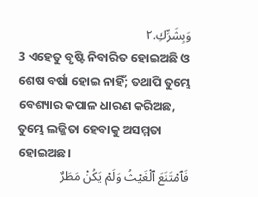وَبِشَرِّكِ.٢
3 ଏହେତୁ ବୃଷ୍ଟି ନିବାରିତ ହୋଇଅଛି ଓ ଶେଷ ବର୍ଷା ହୋଇ ନାହିଁ; ତଥାପି ତୁମ୍ଭେ ବେଶ୍ୟାର କପାଳ ଧାରଣ କରିଅଛ, ତୁମ୍ଭେ ଲଜ୍ଜିତା ହେବାକୁ ଅସମ୍ମତା ହୋଇଅଛ।
فَٱمْتَنَعَ ٱلْغَيْثُ وَلَمْ يَكُنْ مَطَرٌ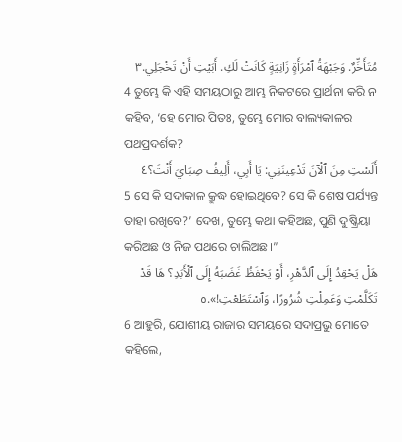مُتَأَخِّرٌ. وَجَبْهَةُ ٱمْرَأَةٍ زَانِيَةٍ كَانَتْ لَكِ. أَبَيْتِ أَنْ تَخْجَلِي.٣
4 ତୁମ୍ଭେ କି ଏହି ସମୟଠାରୁ ଆମ୍ଭ ନିକଟରେ ପ୍ରାର୍ଥନା କରି ନ କହିବ, ‘ହେ ମୋର ପିତଃ, ତୁମ୍ଭେ ମୋର ବାଲ୍ୟକାଳର ପଥପ୍ରଦର୍ଶକ?
أَلَسْتِ مِنَ ٱلْآنَ تَدْعِينَنِي: يَا أَبِي، أَلِيفُ صِبَايَ أَنْتَ؟٤
5 ସେ କି ସଦାକାଳ କ୍ରୁଦ୍ଧ ହୋଇଥିବେ? ସେ କି ଶେଷ ପର୍ଯ୍ୟନ୍ତ ତାହା ରଖିବେ?’ ଦେଖ, ତୁମ୍ଭେ କଥା କହିଅଛ, ପୁଣି ଦୁଷ୍କ୍ରିୟା କରିଅଛ ଓ ନିଜ ପଥରେ ଚାଲିଅଛ।”
هَلْ يَحْقِدُ إِلَى ٱلدَّهْرِ، أَوْ يَحْفَظُ غَضَبَهُ إِلَى ٱلْأَبَدِ؟ هَا قَدْ تَكَلَّمْتِ وَعَمِلْتِ شُرُورًا، وَٱسْتَطَعْتِ!».٥
6 ଆହୁରି, ଯୋଶୀୟ ରାଜାର ସମୟରେ ସଦାପ୍ରଭୁ ମୋତେ କହିଲେ,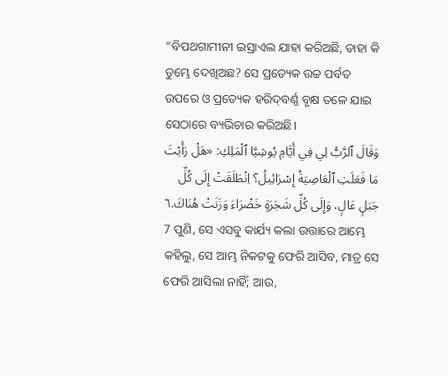“ବିପଥଗାମୀନୀ ଇସ୍ରାଏଲ ଯାହା କରିଅଛି, ତାହା କି ତୁମ୍ଭେ ଦେଖିଅଛ? ସେ ପ୍ରତ୍ୟେକ ଉଚ୍ଚ ପର୍ବତ ଉପରେ ଓ ପ୍ରତ୍ୟେକ ହରିଦ୍‍ବର୍ଣ୍ଣ ବୃକ୍ଷ ତଳେ ଯାଇ ସେଠାରେ ବ୍ୟଭିଚାର କରିଅଛି।
وَقَالَ ٱلرَّبُّ لِي فِي أَيَّامِ يُوشِيَّا ٱلْمَلِكِ: «هَلْ رَأَيْتَ مَا فَعَلَتِ ٱلْعَاصِيَةُ إِسْرَائِيلُ؟ اِنْطَلَقَتْ إِلَى كُلِّ جَبَلٍ عَالٍ، وَإِلَى كُلِّ شَجَرَةٍ خَضْرَاءَ وَزَنَتْ هُنَاكَ.٦
7 ପୁଣି, ସେ ଏସବୁ କାର୍ଯ୍ୟ କଲା ଉତ୍ତାରେ ଆମ୍ଭେ କହିଲୁ, ସେ ଆମ୍ଭ ନିକଟକୁ ଫେରି ଆସିବ, ମାତ୍ର ସେ ଫେରି ଆସିଲା ନାହିଁ; ଆଉ,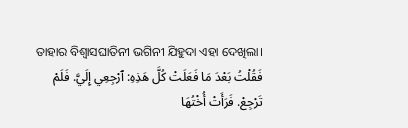ତାହାର ବିଶ୍ୱାସଘାତିନୀ ଭଗିନୀ ଯିହୁଦା ଏହା ଦେଖିଲା।
فَقُلْتُ بَعْدَ مَا فَعَلَتْ كُلَّ هَذِهِ: ٱرْجِعِي إِلَيَّ. فَلَمْ تَرْجِعْ. فَرَأَتْ أُخْتُهَا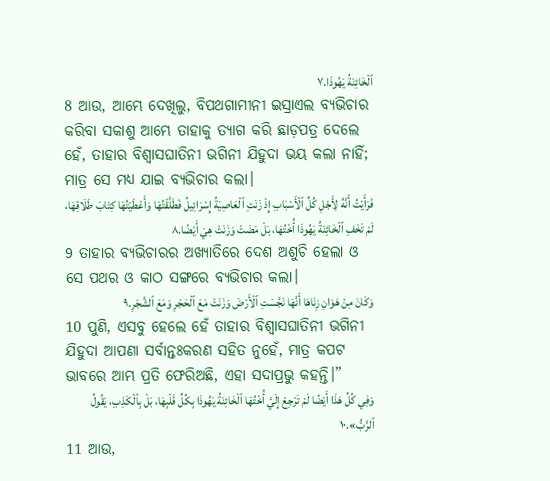ٱلْخَائِنَةُ يَهُوذَا.٧
8 ଆଉ, ଆମ୍ଭେ ଦେଖିଲୁ, ବିପଥଗାମୀନୀ ଇସ୍ରାଏଲ ବ୍ୟଭିଚାର କରିବା ସକାଶୁ ଆମ୍ଭେ ତାହାକୁ ତ୍ୟାଗ କରି ଛାଡ଼ପତ୍ର ଦେଲେ ହେଁ, ତାହାର ବିଶ୍ୱାସଘାତିନୀ ଭଗିନୀ ଯିହୁଦା ଭୟ କଲା ନାହିଁ; ମାତ୍ର ସେ ମଧ୍ୟ ଯାଇ ବ୍ୟଭିଚାର କଲା।
فَرَأَيْتُ أَنَّهُ لِأَجْلِ كُلِّ ٱلْأَسْبَابِ إِذْ زَنَتِ ٱلْعَاصِيَةُ إِسْرَائِيلُ فَطَلَّقْتُهَا وَأَعْطَيْتُهَا كِتَابَ طَلَاقِهَا، لَمْ تَخَفِ ٱلْخَائِنَةُ يَهُوذَا أُخْتُهَا، بَلْ مَضَتْ وَزَنَتْ هِيَ أَيْضًا.٨
9 ତାହାର ବ୍ୟଭିଚାରର ଅଖ୍ୟାତିରେ ଦେଶ ଅଶୁଚି ହେଲା ଓ ସେ ପଥର ଓ କାଠ ସଙ୍ଗରେ ବ୍ୟଭିଚାର କଲା।
وَكَانَ مِنْ هَوَانِ زِنَاهَا أَنَّهَا نَجَّسَتِ ٱلْأَرْضَ وَزَنَتْ مَعَ ٱلْحَجَرِ وَمَعَ ٱلشَّجَرِ.٩
10 ପୁଣି, ଏସବୁ ହେଲେ ହେଁ ତାହାର ବିଶ୍ୱାସଘାତିନୀ ଭଗିନୀ ଯିହୁଦା ଆପଣା ସର୍ବାନ୍ତଃକରଣ ସହିତ ନୁହେଁ, ମାତ୍ର କପଟ ଭାବରେ ଆମ୍ଭ ପ୍ରତି ଫେରିଅଛି, ଏହା ସଦାପ୍ରଭୁ କହନ୍ତି।”
وَفِي كُلِّ هَذَا أَيْضًا لَمْ تَرْجِعْ إِلَيَّ أُخْتُهَا ٱلْخَائِنَةُ يَهُوذَا بِكُلِّ قَلْبِهَا، بَلْ بِٱلْكَذِبِ، يَقُولُ ٱلرَّبُّ».١٠
11 ଆଉ,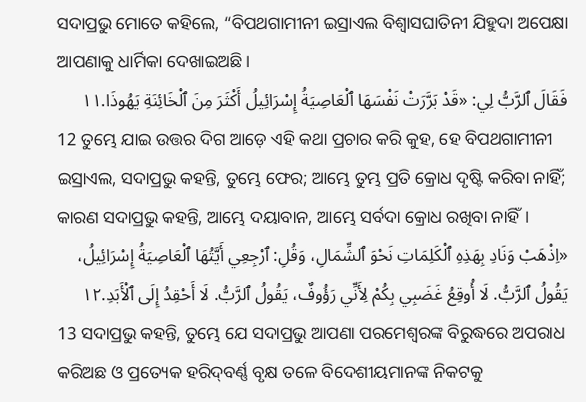ସଦାପ୍ରଭୁ ମୋତେ କହିଲେ, “ବିପଥଗାମୀନୀ ଇସ୍ରାଏଲ ବିଶ୍ୱାସଘାତିନୀ ଯିହୁଦା ଅପେକ୍ଷା ଆପଣାକୁ ଧାର୍ମିକା ଦେଖାଇଅଛି।
فَقَالَ ٱلرَّبُّ لِي: «قَدْ بَرَّرَتْ نَفْسَهَا ٱلْعَاصِيَةُ إِسْرَائِيلُ أَكْثَرَ مِنَ ٱلْخَائِنَةِ يَهُوذَا.١١
12 ତୁମ୍ଭେ ଯାଇ ଉତ୍ତର ଦିଗ ଆଡ଼େ ଏହି କଥା ପ୍ରଚାର କରି କୁହ, ହେ ବିପଥଗାମୀନୀ ଇସ୍ରାଏଲ, ସଦାପ୍ରଭୁ କହନ୍ତି, ତୁମ୍ଭେ ଫେର; ଆମ୍ଭେ ତୁମ୍ଭ ପ୍ରତି କ୍ରୋଧ ଦୃଷ୍ଟି କରିବା ନାହିଁ; କାରଣ ସଦାପ୍ରଭୁ କହନ୍ତି, ଆମ୍ଭେ ଦୟାବାନ, ଆମ୍ଭେ ସର୍ବଦା କ୍ରୋଧ ରଖିବା ନାହିଁ।
«اِذْهَبْ وَنَادِ بِهَذِهِ ٱلْكَلِمَاتِ نَحْوَ ٱلشِّمَالِ، وَقُلِ: ٱرْجِعِي أَيَّتُهَا ٱلْعَاصِيَةُ إِسْرَائِيلُ، يَقُولُ ٱلرَّبُّ. لَا أُوقِعُ غَضَبِي بِكُمْ لِأَنِّي رَؤُوفٌ، يَقُولُ ٱلرَّبُّ. لَا أَحْقِدُ إِلَى ٱلْأَبَدِ.١٢
13 ସଦାପ୍ରଭୁ କହନ୍ତି, ତୁମ୍ଭେ ଯେ ସଦାପ୍ରଭୁ ଆପଣା ପରମେଶ୍ୱରଙ୍କ ବିରୁଦ୍ଧରେ ଅପରାଧ କରିଅଛ ଓ ପ୍ରତ୍ୟେକ ହରିଦ୍‍ବର୍ଣ୍ଣ ବୃକ୍ଷ ତଳେ ବିଦେଶୀୟମାନଙ୍କ ନିକଟକୁ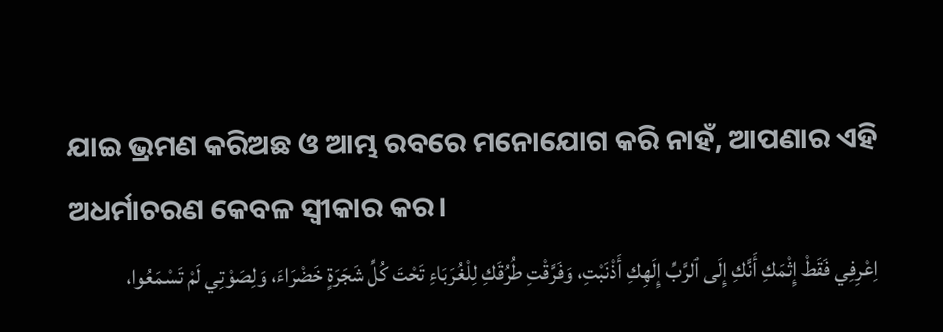ଯାଇ ଭ୍ରମଣ କରିଅଛ ଓ ଆମ୍ଭ ରବରେ ମନୋଯୋଗ କରି ନାହଁ, ଆପଣାର ଏହି ଅଧର୍ମାଚରଣ କେବଳ ସ୍ୱୀକାର କର।
اِعْرِفِي فَقَطْ إِثْمَكِ أَنَّكِ إِلَى ٱلرَّبِّ إِلَهِكِ أَذْنَبْتِ، وَفَرَّقْتِ طُرُقَكِ لِلْغُرَبَاءِ تَحْتَ كُلِّ شَجَرَةٍ خَضْرَاءَ، وَلِصَوْتِي لَمْ تَسْمَعُوا،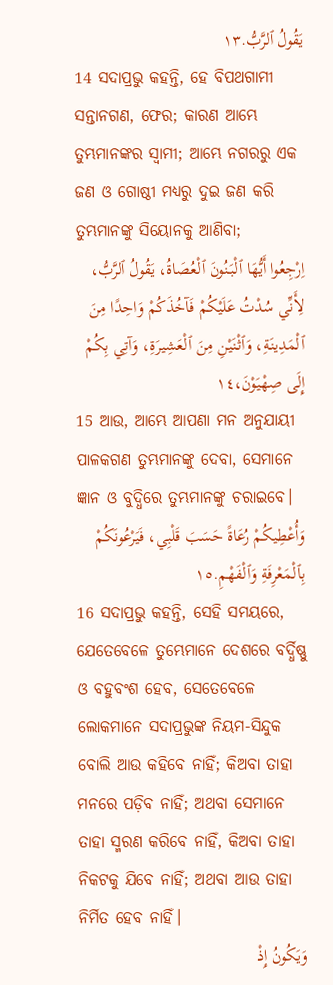يَقُولُ ٱلرَّبُّ.١٣
14 ସଦାପ୍ରଭୁ କହନ୍ତି, ହେ ବିପଥଗାମୀ ସନ୍ତାନଗଣ, ଫେର; କାରଣ ଆମ୍ଭେ ତୁମ୍ଭମାନଙ୍କର ସ୍ୱାମୀ; ଆମ୍ଭେ ନଗରରୁ ଏକ ଜଣ ଓ ଗୋଷ୍ଠୀ ମଧ୍ୟରୁ ଦୁଇ ଜଣ କରି ତୁମ୍ଭମାନଙ୍କୁ ସିୟୋନକୁ ଆଣିବା;
اِرْجِعُوا أَيُّهَا ٱلْبَنُونَ ٱلْعُصَاةُ، يَقُولُ ٱلرَّبُّ، لِأَنِّي سُدْتُ عَلَيْكُمْ فَآخُذَكُمْ وَاحِدًا مِنَ ٱلْمَدِينَةِ، وَٱثْنَيْنِ مِنَ ٱلْعَشِيرَةِ، وَآتِي بِكُمْ إِلَى صِهْيَوْنَ،١٤
15 ଆଉ, ଆମ୍ଭେ ଆପଣା ମନ ଅନୁଯାୟୀ ପାଳକଗଣ ତୁମ୍ଭମାନଙ୍କୁ ଦେବା, ସେମାନେ ଜ୍ଞାନ ଓ ବୁଦ୍ଧିରେ ତୁମ୍ଭମାନଙ୍କୁ ଚରାଇବେ।
وَأُعْطِيكُمْ رُعَاةً حَسَبَ قَلْبِي، فَيَرْعُونَكُمْ بِٱلْمَعْرِفَةِ وَٱلْفَهْمِ.١٥
16 ସଦାପ୍ରଭୁ କହନ୍ତି, ସେହି ସମୟରେ, ଯେତେବେଳେ ତୁମ୍ଭେମାନେ ଦେଶରେ ବର୍ଦ୍ଧିଷ୍ଣୁ ଓ ବହୁବଂଶ ହେବ, ସେତେବେଳେ ଲୋକମାନେ ସଦାପ୍ରଭୁଙ୍କ ନିୟମ-ସିନ୍ଦୁକ ବୋଲି ଆଉ କହିବେ ନାହିଁ; କିଅବା ତାହା ମନରେ ପଡ଼ିବ ନାହିଁ; ଅଥବା ସେମାନେ ତାହା ସ୍ମରଣ କରିବେ ନାହିଁ, କିଅବା ତାହା ନିକଟକୁ ଯିବେ ନାହିଁ; ଅଥବା ଆଉ ତାହା ନିର୍ମିତ ହେବ ନାହିଁ।
وَيَكُونُ إِذْ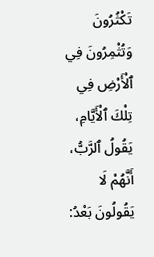تَكْثُرُونَ وَتُثْمِرُونَ فِي ٱلْأَرْضِ فِي تِلْكَ ٱلْأَيَّامِ، يَقُولُ ٱلرَّبُّ، أَنَّهُمْ لَا يَقُولُونَ بَعْدُ: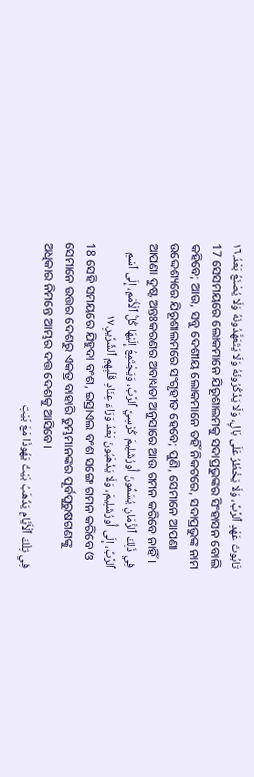تَابُوتَ عَهْدِ ٱلرَّبِّ، وَلَا يَخْطُرُ عَلَى بَالٍ، وَلَا يَذْكُرُونَهُ وَلَا يَتَعَهَّدُونَهُ وَلَا يُصْنَعُ بَعْدُ.١٦
17 ସେସମୟରେ ଲୋକମାନେ ଯିରୂଶାଲମକୁ ସଦାପ୍ରଭୁଙ୍କର ସିଂହାସନ ବୋଲି କହିବେ; ଆଉ, ସବୁ ଦେଶୀୟ ଲୋକମାନେ ତହିଁ ନିକଟରେ, ସଦାପ୍ରଭୁଙ୍କ ନାମ ଉଦ୍ଦେଶ୍ୟରେ ଯିରୂଶାଲମରେ ସଂଗୃହୀତ ହେବେ; ପୁଣି, ସେମାନେ ଆପଣା ଆପଣା ଦୁଷ୍ଟ ଅନ୍ତଃକରଣର ଅବାଧ୍ୟତା ଅନୁସାରେ ଆଉ ଗମନ କରିବେ ନାହିଁ।
فِي ذَلِكَ ٱلزَّمَانِ يُسَمُّونَ أُورُشَلِيمَ كُرْسِيَّ ٱلرَّبِّ، وَيَجْتَمِعُ إِلَيْهَا كُلُّ ٱلْأُمَمِ، إِلَى ٱسْمِ ٱلرَّبِّ، إِلَى أُورُشَلِيمَ، وَلَا يَذْهَبُونَ بَعْدُ وَرَاءَ عِنَادِ قَلْبِهِمِ ٱلشِّرِّيرِ.١٧
18 ସେହି ସମୟରେ ଯିହୁଦା ବଂଶ, ଇସ୍ରାଏଲ ବଂଶ ସଙ୍ଗେ ଗମନ କରିବେ ଓ ସେମାନେ ଉତ୍ତର ଦେଶରୁ ଏକତ୍ର ବାହାରି ତୁମ୍ଭମାନଙ୍କର ପୂର୍ବପୁରୁଷଗଣଙ୍କୁ ଅଧିକାର ନିମନ୍ତେ ଆମ୍ଭର ଦତ୍ତ ଦେଶକୁ ଆସିବେ।
فِي تِلْكَ ٱلْأَيَّامِ يَذْهَبُ بَيْتُ يَهُوذَا مَعَ بَيْتِ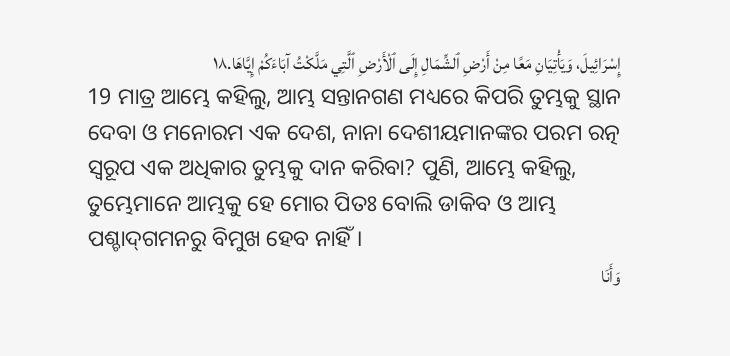إِسْرَائِيلَ، وَيَأْتِيَانِ مَعًا مِنْ أَرْضِ ٱلشِّمَالِ إِلَى ٱلْأَرْضِ ٱلَّتِي مَلَّكْتُ آبَاءَكُمْ إِيَّاهَا.١٨
19 ମାତ୍ର ଆମ୍ଭେ କହିଲୁ, ଆମ୍ଭ ସନ୍ତାନଗଣ ମଧ୍ୟରେ କିପରି ତୁମ୍ଭକୁ ସ୍ଥାନ ଦେବା ଓ ମନୋରମ ଏକ ଦେଶ, ନାନା ଦେଶୀୟମାନଙ୍କର ପରମ ରତ୍ନ ସ୍ୱରୂପ ଏକ ଅଧିକାର ତୁମ୍ଭକୁ ଦାନ କରିବା? ପୁଣି, ଆମ୍ଭେ କହିଲୁ, ତୁମ୍ଭେମାନେ ଆମ୍ଭକୁ ହେ ମୋର ପିତଃ ବୋଲି ଡାକିବ ଓ ଆମ୍ଭ ପଶ୍ଚାଦ୍‍ଗମନରୁ ବିମୁଖ ହେବ ନାହିଁ।
وَأَنَا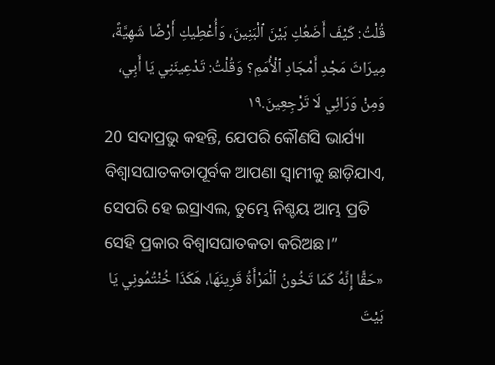قُلْتُ: كَيْفَ أَضَعُكِ بَيْنَ ٱلْبَنِينَ، وَأُعْطِيكِ أَرْضًا شَهِيَّةً، مِيرَاثَ مَجْدِ أَمْجَادِ ٱلْأُمَمِ؟ وَقُلْتُ: تَدْعِينَنِي يَا أَبِي، وَمِنْ وَرَائِي لَا تَرْجِعِينَ.١٩
20 ସଦାପ୍ରଭୁ କହନ୍ତି, ଯେପରି କୌଣସି ଭାର୍ଯ୍ୟା ବିଶ୍ୱାସଘାତକତାପୂର୍ବକ ଆପଣା ସ୍ୱାମୀକୁ ଛାଡ଼ିଯାଏ, ସେପରି ହେ ଇସ୍ରାଏଲ, ତୁମ୍ଭେ ନିଶ୍ଚୟ ଆମ୍ଭ ପ୍ରତି ସେହି ପ୍ରକାର ବିଶ୍ୱାସଘାତକତା କରିଅଛ।”
«حَقًّا إِنَّهُ كَمَا تَخُونُ ٱلْمَرْأَةُ قَرِينَهَا، هَكَذَا خُنْتُمُونِي يَا بَيْتَ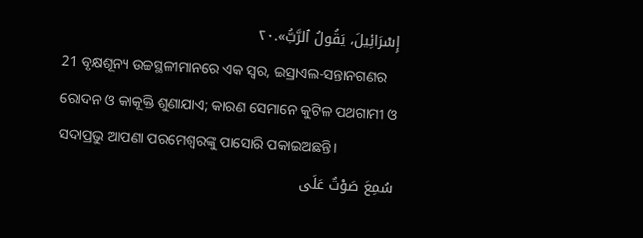إِسْرَائِيلَ، يَقُولُ ٱلرَّبُّ».٢٠
21 ବୃକ୍ଷଶୂନ୍ୟ ଉଚ୍ଚସ୍ଥଳୀମାନରେ ଏକ ସ୍ୱର, ଇସ୍ରାଏଲ-ସନ୍ତାନଗଣର ରୋଦନ ଓ କାକୂକ୍ତି ଶୁଣାଯାଏ; କାରଣ ସେମାନେ କୁଟିଳ ପଥଗାମୀ ଓ ସଦାପ୍ରଭୁ ଆପଣା ପରମେଶ୍ୱରଙ୍କୁ ପାସୋରି ପକାଇଅଛନ୍ତି।
سُمِعَ صَوْتٌ عَلَى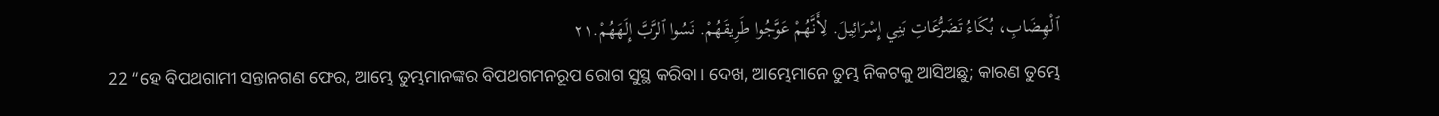ٱلْهِضَابِ، بُكَاءُ تَضَرُّعَاتِ بَنِي إِسْرَائِيلَ. لِأَنَّهُمْ عَوَّجُوا طَرِيقَهُمْ. نَسُوا ٱلرَّبَّ إِلَهَهُمْ.٢١
22 “ହେ ବିପଥଗାମୀ ସନ୍ତାନଗଣ ଫେର, ଆମ୍ଭେ ତୁମ୍ଭମାନଙ୍କର ବିପଥଗମନରୂପ ରୋଗ ସୁସ୍ଥ କରିବା। ଦେଖ, ଆମ୍ଭେମାନେ ତୁମ୍ଭ ନିକଟକୁ ଆସିଅଛୁ; କାରଣ ତୁମ୍ଭେ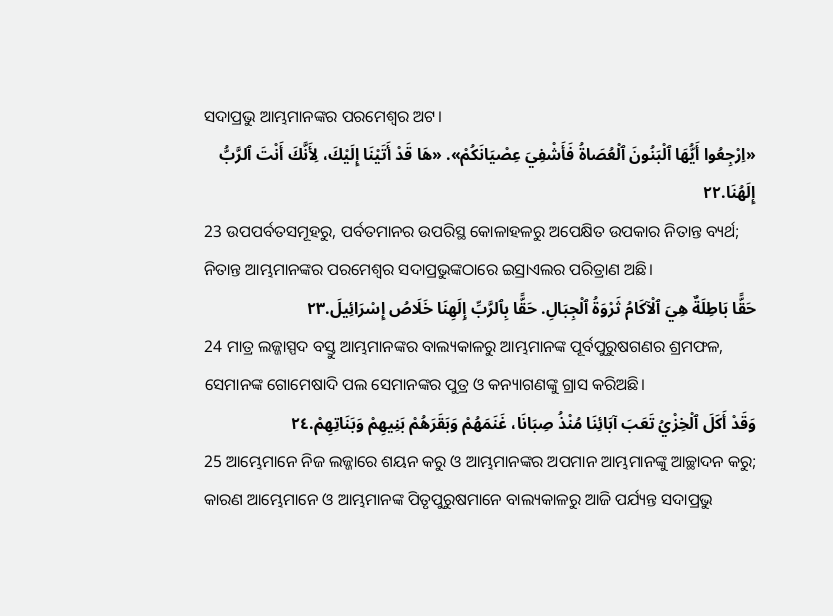ସଦାପ୍ରଭୁ ଆମ୍ଭମାନଙ୍କର ପରମେଶ୍ୱର ଅଟ।
«اِرْجِعُوا أَيُّهَا ٱلْبَنُونَ ٱلْعُصَاةُ فَأَشْفِيَ عِصْيَانَكُمْ». «هَا قَدْ أَتَيْنَا إِلَيْكَ، لِأَنَّكَ أَنْتَ ٱلرَّبُّ إِلَهُنَا.٢٢
23 ଉପପର୍ବତସମୂହରୁ, ପର୍ବତମାନର ଉପରିସ୍ଥ କୋଳାହଳରୁ ଅପେକ୍ଷିତ ଉପକାର ନିତାନ୍ତ ବ୍ୟର୍ଥ; ନିତାନ୍ତ ଆମ୍ଭମାନଙ୍କର ପରମେଶ୍ୱର ସଦାପ୍ରଭୁଙ୍କଠାରେ ଇସ୍ରାଏଲର ପରିତ୍ରାଣ ଅଛି।
حَقًّا بَاطِلَةٌ هِيَ ٱلْآكَامُ ثَرْوَةُ ٱلْجِبَالِ. حَقًّا بِٱلرَّبِّ إِلَهِنَا خَلَاصُ إِسْرَائِيلَ.٢٣
24 ମାତ୍ର ଲଜ୍ଜାସ୍ପଦ ବସ୍ତୁ ଆମ୍ଭମାନଙ୍କର ବାଲ୍ୟକାଳରୁ ଆମ୍ଭମାନଙ୍କ ପୂର୍ବପୁରୁଷଗଣର ଶ୍ରମଫଳ, ସେମାନଙ୍କ ଗୋମେଷାଦି ପଲ ସେମାନଙ୍କର ପୁତ୍ର ଓ କନ୍ୟାଗଣଙ୍କୁ ଗ୍ରାସ କରିଅଛି।
وَقَدْ أَكَلَ ٱلْخِزْيُ تَعَبَ آبَائِنَا مُنْذُ صِبَانَا، غَنَمَهُمْ وَبَقَرَهُمْ بَنِيهِمْ وَبَنَاتِهِمْ.٢٤
25 ଆମ୍ଭେମାନେ ନିଜ ଲଜ୍ଜାରେ ଶୟନ କରୁ ଓ ଆମ୍ଭମାନଙ୍କର ଅପମାନ ଆମ୍ଭମାନଙ୍କୁ ଆଚ୍ଛାଦନ କରୁ; କାରଣ ଆମ୍ଭେମାନେ ଓ ଆମ୍ଭମାନଙ୍କ ପିତୃପୁରୁଷମାନେ ବାଲ୍ୟକାଳରୁ ଆଜି ପର୍ଯ୍ୟନ୍ତ ସଦାପ୍ରଭୁ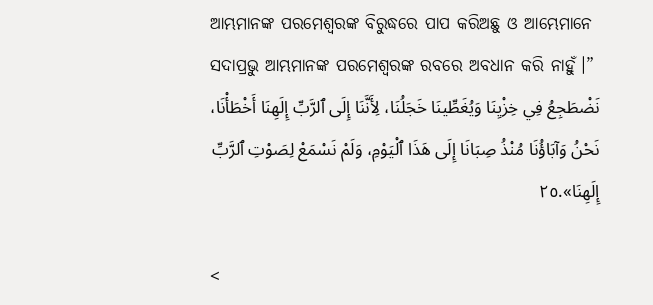ଆମ୍ଭମାନଙ୍କ ପରମେଶ୍ୱରଙ୍କ ବିରୁଦ୍ଧରେ ପାପ କରିଅଛୁ ଓ ଆମ୍ଭେମାନେ ସଦାପ୍ରଭୁ ଆମ୍ଭମାନଙ୍କ ପରମେଶ୍ୱରଙ୍କ ରବରେ ଅବଧାନ କରି ନାହୁଁ।”
نَضْطَجِعُ فِي خِزْيِنَا وَيُغَطِّينَا خَجَلُنَا، لِأَنَّنَا إِلَى ٱلرَّبِّ إِلَهِنَا أَخْطَأْنَا، نَحْنُ وَآبَاؤُنَا مُنْذُ صِبَانَا إِلَى هَذَا ٱلْيَوْمِ، وَلَمْ نَسْمَعْ لِصَوْتِ ٱلرَّبِّ إِلَهِنَا».٢٥

<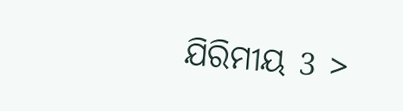ଯିରିମୀୟ 3 >